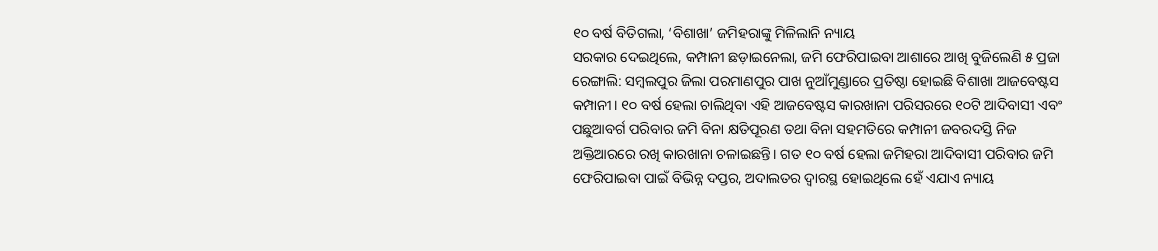୧୦ ବର୍ଷ ବିତିଗଲା, ‘ବିଶାଖା’ ଜମିହରାଙ୍କୁ ମିଳିଲାନି ନ୍ୟାୟ
ସରକାର ଦେଇଥିଲେ, କମ୍ପାନୀ ଛଡ଼ାଇନେଲା, ଜମି ଫେରିପାଇବା ଆଶାରେ ଆଖି ବୁଜିଲେଣି ୫ ପ୍ରଜା
ରେଙ୍ଗାଲି: ସମ୍ବଲପୁର ଜିଲା ପରମାଣପୁର ପାଖ ନୁଆଁମୁଣ୍ଡାରେ ପ୍ରତିଷ୍ଠା ହୋଇଛି ବିଶାଖା ଆଜବେଷ୍ଟସ କମ୍ପାନୀ। ୧୦ ବର୍ଷ ହେଲା ଚାଲିଥିବା ଏହି ଆଜବେଷ୍ଟସ କାରଖାନା ପରିସରରେ ୧୦ଟି ଆଦିବାସୀ ଏବଂ ପଛୁଆବର୍ଗ ପରିବାର ଜମି ବିନା କ୍ଷତିପୂରଣ ତଥା ବିନା ସହମତିରେ କମ୍ପାନୀ ଜବରଦସ୍ତି ନିଜ ଅକ୍ତିଆରରେ ରଖି କାରଖାନା ଚଳାଇଛନ୍ତି। ଗତ ୧୦ ବର୍ଷ ହେଲା ଜମିହରା ଆଦିବାସୀ ପରିବାର ଜମି ଫେରିପାଇବା ପାଇଁ ବିଭିନ୍ନ ଦପ୍ତର, ଅଦାଲତର ଦ୍ୱାରସ୍ଥ ହୋଇଥିଲେ ହେଁ ଏଯାଏ ନ୍ୟାୟ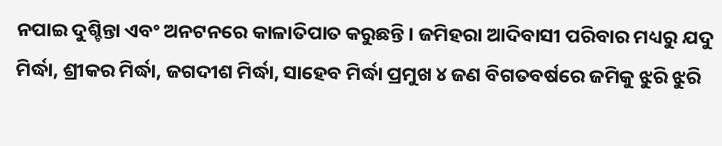ନପାଇ ଦୁଶ୍ଚିନ୍ତା ଏବଂ ଅନଟନରେ କାଳାତିପାତ କରୁଛନ୍ତି। ଜମିହରା ଆଦିବାସୀ ପରିବାର ମଧ୍ୟରୁ ଯଦୁ ମିର୍ଦ୍ଧା, ଶ୍ରୀକର ମିର୍ଦ୍ଧା, ଜଗଦୀଶ ମିର୍ଦ୍ଧା, ସାହେବ ମିର୍ଦ୍ଧା ପ୍ରମୁଖ ୪ ଜଣ ବିଗତବର୍ଷରେ ଜମିକୁ ଝୁରି ଝୁରି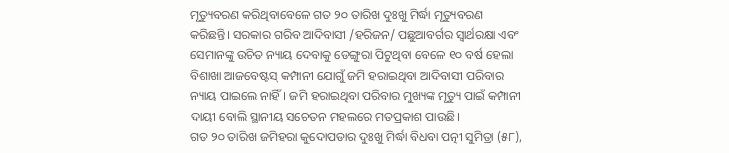ମୃତ୍ୟୁବରଣ କରିଥିବାବେଳେ ଗତ ୨୦ ତାରିଖ ଦୁଃଖୁ ମିର୍ଦ୍ଧା ମୃତ୍ୟୁବରଣ କରିଛନ୍ତି। ସରକାର ଗରିବ ଆଦିବାସୀ /ହରିଜନ/ ପଛୁଆବର୍ଗର ସ୍ୱାର୍ଥରକ୍ଷା ଏବଂ ସେମାନଙ୍କୁ ଉଚିତ ନ୍ୟାୟ ଦେବାକୁ ଡେଙ୍ଗୁରା ପିଟୁଥିବା ବେଳେ ୧୦ ବର୍ଷ ହେଲା ବିଶାଖା ଆଜବେଷ୍ଟସ୍ କମ୍ପାନୀ ଯୋଗୁଁ ଜମି ହରାଇଥିବା ଆଦିବାସୀ ପରିବାର ନ୍ୟାୟ ପାଇଲେ ନାହିଁ। ଜମି ହରାଇଥିବା ପରିବାର ମୁଖ୍ୟଙ୍କ ମୃତ୍ୟୁ ପାଇଁ କମ୍ପାନୀ ଦାୟୀ ବୋଲି ସ୍ଥାନୀୟ ସଚେତନ ମହଲରେ ମତପ୍ରକାଶ ପାଉଛି।
ଗତ ୨୦ ତାରିଖ ଜମିହରା କୁଦୋପଡାର ଦୁଃଖୁ ମିର୍ଦ୍ଧା ବିଧବା ପତ୍ନୀ ସୁମିତ୍ରା (୫୮),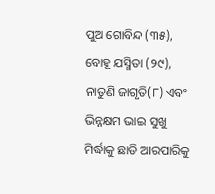ପୁଅ ଗୋବିନ୍ଦ (୩୫), ବୋହୂ ଯସ୍ମିତା (୨୯), ନାତୁଣି ଜାଗୃତି(୮) ଏବଂ ଭିନ୍ନକ୍ଷମ ଭାଇ ସୁଖୁ ମିର୍ଦ୍ଧାକୁ ଛାଡି ଆରପାରିକୁ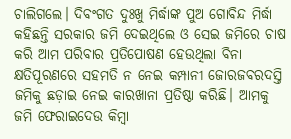ଚାଲିଗଲେ। ଦିବଂଗତ ଦୁଃଖୁ ମିର୍ଦ୍ଧାଙ୍କ ପୁଅ ଗୋବିନ୍ଦ ମିର୍ଦ୍ଧା କହିଛନ୍ତି ସରକାର ଜମି ଦେଇଥିଲେ ଓ ସେଇ ଜମିରେ ଚାଷ କରି ଆମ ପରିବାର ପ୍ରତିପୋଷଣ ହେଉଥିଲା ବିନା କ୍ଷତିପୂରଣରେ ସହମତି ନ ନେଇ କମ୍ପାନୀ ଜୋରଜବରଦସ୍ତି ଜମିକୁ ଛଡ଼ାଇ ନେଇ କାରଖାନା ପ୍ରତିଷ୍ଠା କରିଛି। ଆମକୁ ଜମି ଫେରାଇଦେଉ କିମ୍ବା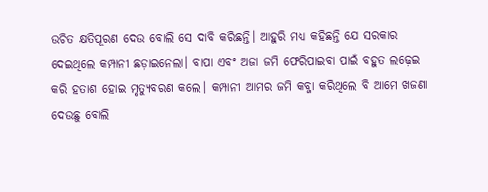ଉଚିତ କ୍ଷତିପୂରଣ ଦେଉ ବୋଲି ସେ ଦାବି କରିଛନ୍ତି। ଆହୁରି ମଧ୍ୟ କହିଛନ୍ତି ଯେ ସରକାର ଦେଇଥିଲେ କମ୍ପାନୀ ଛଡ଼ାଇନେଲା। ବାପା ଏବଂ ଅଜା ଜମି ଫେରିପାଇବା ପାଇଁ ବହୁତ ଲଢ଼େଇ କରି ହତାଶ ହୋଇ ମୃତ୍ୟୁବରଣ କଲେ। କମ୍ପାନୀ ଆମର ଜମି କବ୍ଜା କରିଥିଲେ ବି ଆମେ ଖଜଣା ଦେଉଛୁ ବୋଲି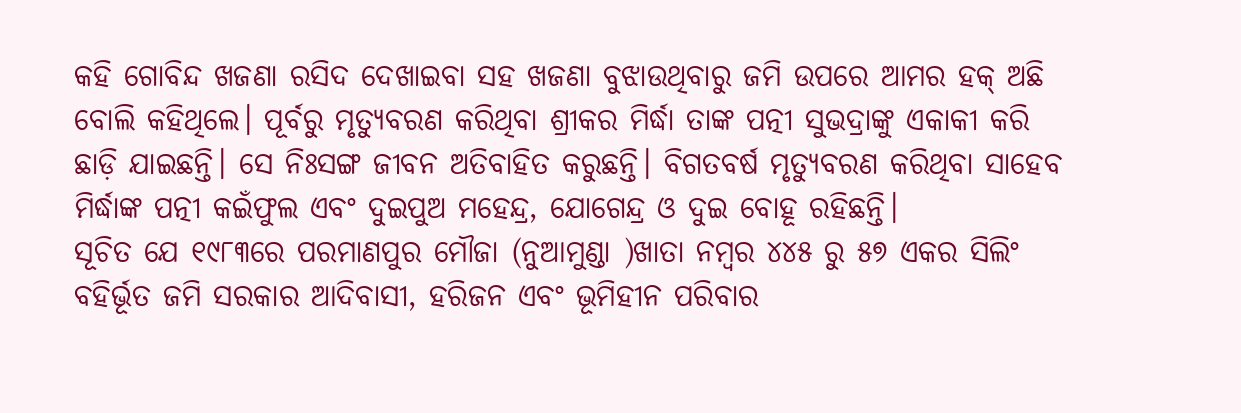କହି ଗୋବିନ୍ଦ ଖଜଣା ରସିଦ ଦେଖାଇବା ସହ ଖଜଣା ବୁଝାଉଥିବାରୁ ଜମି ଉପରେ ଆମର ହକ୍ ଅଛି ବୋଲି କହିଥିଲେ। ପୂର୍ବରୁ ମୃତ୍ୟୁବରଣ କରିଥିବା ଶ୍ରୀକର ମିର୍ଦ୍ଧା ତାଙ୍କ ପତ୍ନୀ ସୁଭଦ୍ରାଙ୍କୁ ଏକାକୀ କରି ଛାଡ଼ି ଯାଇଛନ୍ତି। ସେ ନିଃସଙ୍ଗ ଜୀବନ ଅତିବାହିତ କରୁଛନ୍ତି। ବିଗତବର୍ଷ ମୃତ୍ୟୁବରଣ କରିଥିବା ସାହେବ ମିର୍ଦ୍ଧାଙ୍କ ପତ୍ନୀ କଇଁଫୁଲ ଏବଂ ଦୁଇପୁଅ ମହେନ୍ଦ୍ର, ଯୋଗେନ୍ଦ୍ର ଓ ଦୁଇ ବୋହୂ ରହିଛନ୍ତି।
ସୂଚିତ ଯେ ୧୯୮୩ରେ ପରମାଣପୁର ମୌଜା (ନୁଆମୁଣ୍ଡା )ଖାତା ନମ୍ବର ୪୪୫ ରୁ ୫୭ ଏକର ସିଲିଂ ବହିର୍ଭୂତ ଜମି ସରକାର ଆଦିବାସୀ, ହରିଜନ ଏବଂ ଭୂମିହୀନ ପରିବାର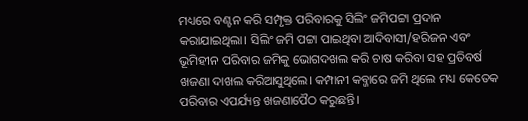ମଧ୍ୟରେ ବଣ୍ଟନ କରି ସମ୍ପୃକ୍ତ ପରିବାରକୁ ସିଲିଂ ଜମିପଟ୍ଟା ପ୍ରଦାନ କରାଯାଇଥିଲା। ସିଲିଂ ଜମି ପଟ୍ଟା ପାଇଥିବା ଆଦିବାସୀ/ହରିଜନ ଏବଂ ଭୂମିହୀନ ପରିବାର ଜମିକୁ ଭୋଗଦଖଲ କରି ଚାଷ କରିବା ସହ ପ୍ରତିବର୍ଷ ଖଜଣା ଦାଖଲ କରିଆସୁଥିଲେ। କମ୍ପାନୀ କବ୍ଜାରେ ଜମି ଥିଲେ ମଧ୍ୟ କେତେକ ପରିବାର ଏପର୍ଯ୍ୟନ୍ତ ଖଜଣାପୈଠ କରୁଛନ୍ତି।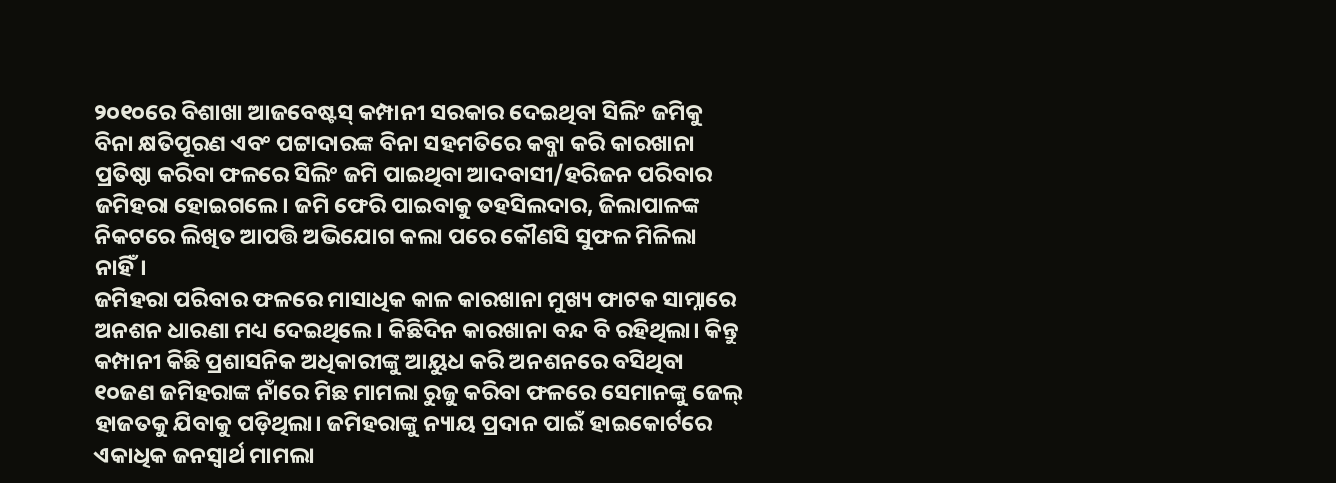୨୦୧୦ରେ ବିଶାଖା ଆଜବେଷ୍ଟସ୍ କମ୍ପାନୀ ସରକାର ଦେଇଥିବା ସିଲିଂ ଜମିକୁ ବିନା କ୍ଷତିପୂରଣ ଏବଂ ପଟ୍ଟାଦାରଙ୍କ ବିନା ସହମତିରେ କବ୍ଜା କରି କାରଖାନା ପ୍ରତିଷ୍ଠା କରିବା ଫଳରେ ସିଲିଂ ଜମି ପାଇଥିବା ଆଦବାସୀ/ହରିଜନ ପରିବାର ଜମିହରା ହୋଇଗଲେ। ଜମି ଫେରି ପାଇବାକୁ ତହସିଲଦାର, ଜିଲାପାଳଙ୍କ ନିକଟରେ ଲିଖିତ ଆପତ୍ତି ଅଭିଯୋଗ କଲା ପରେ କୌଣସି ସୁଫଳ ମିଳିଲା ନାହିଁ।
ଜମିହରା ପରିବାର ଫଳରେ ମାସାଧିକ କାଳ କାରଖାନା ମୁଖ୍ୟ ଫାଟକ ସାମ୍ନାରେ ଅନଶନ ଧାରଣା ମଧ୍ୟ ଦେଇଥିଲେ। କିଛିଦିନ କାରଖାନା ବନ୍ଦ ବି ରହିଥିଲା। କିନ୍ତୁ କମ୍ପାନୀ କିଛି ପ୍ରଶାସନିକ ଅଧିକାରୀଙ୍କୁ ଆୟୁଧ କରି ଅନଶନରେ ବସିଥିବା ୧୦ଜଣ ଜମିହରାଙ୍କ ନାଁରେ ମିଛ ମାମଲା ରୁଜୁ କରିବା ଫଳରେ ସେମାନଙ୍କୁ ଜେଲ୍ ହାଜତକୁ ଯିବାକୁ ପଡ଼ିଥିଲା। ଜମିହରାଙ୍କୁ ନ୍ୟାୟ ପ୍ରଦାନ ପାଇଁ ହାଇକୋର୍ଟରେ ଏକାଧିକ ଜନସ୍ୱାର୍ଥ ମାମଲା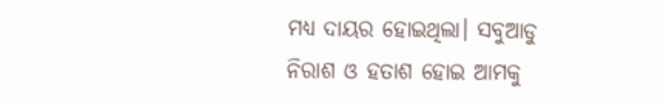ମଧ୍ୟ ଦାୟର ହୋଇଥିଲା। ସବୁଆଡୁ ନିରାଶ ଓ ହତାଶ ହୋଇ ଆମକୁ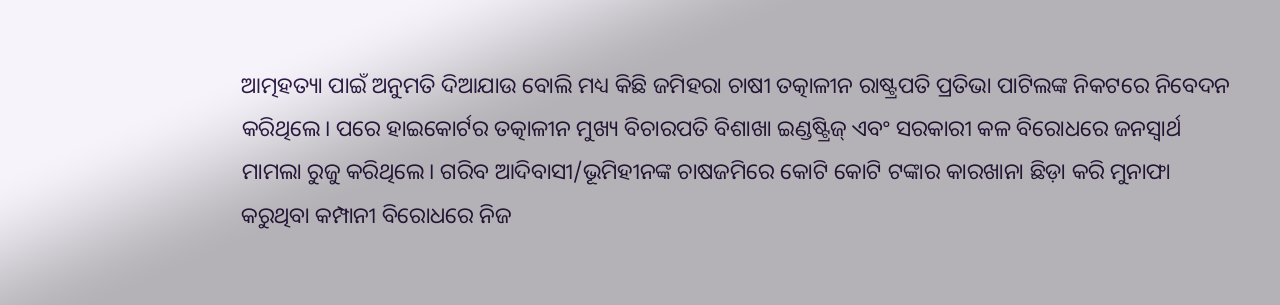ଆତ୍ମହତ୍ୟା ପାଇଁ ଅନୁମତି ଦିଆଯାଉ ବୋଲି ମଧ୍ୟ କିଛି ଜମିହରା ଚାଷୀ ତତ୍କାଳୀନ ରାଷ୍ଟ୍ରପତି ପ୍ରତିଭା ପାଟିଲଙ୍କ ନିକଟରେ ନିବେଦନ କରିଥିଲେ। ପରେ ହାଇକୋର୍ଟର ତତ୍କାଳୀନ ମୁଖ୍ୟ ବିଚାରପତି ବିଶାଖା ଇଣ୍ଡଷ୍ଟ୍ରିଜ୍ ଏବଂ ସରକାରୀ କଳ ବିରୋଧରେ ଜନସ୍ୱାର୍ଥ ମାମଲା ରୁଜୁ କରିଥିଲେ। ଗରିବ ଆଦିବାସୀ/ଭୂମିହୀନଙ୍କ ଚାଷଜମିରେ କୋଟି କୋଟି ଟଙ୍କାର କାରଖାନା ଛିଡ଼ା କରି ମୁନାଫା କରୁଥିବା କମ୍ପାନୀ ବିରୋଧରେ ନିଜ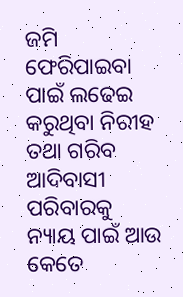ଜମି ଫେରିପାଇବା ପାଇଁ ଲଢେଇ କରୁଥିବା ନିରୀହ ତଥା ଗରିବ ଆଦିବାସୀ ପରିବାରକୁ ନ୍ୟାୟ ପାଇଁ ଆଉ କେତେ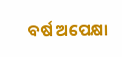ବର୍ଷ ଅପେକ୍ଷା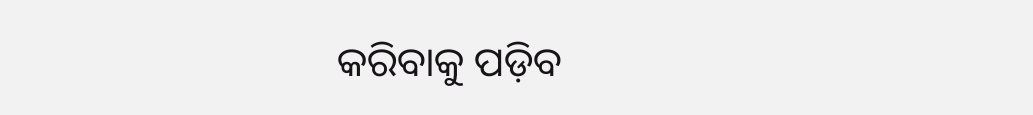କରିବାକୁ ପଡ଼ିବ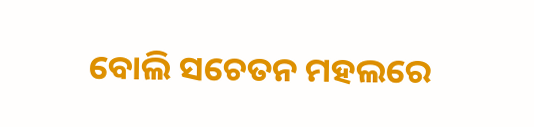ବୋଲି ସଚେତନ ମହଲରେ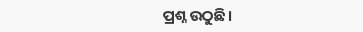ପ୍ରଶ୍ନ ଉଠୁଛି।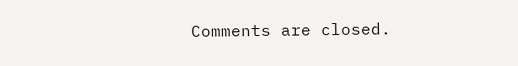Comments are closed.